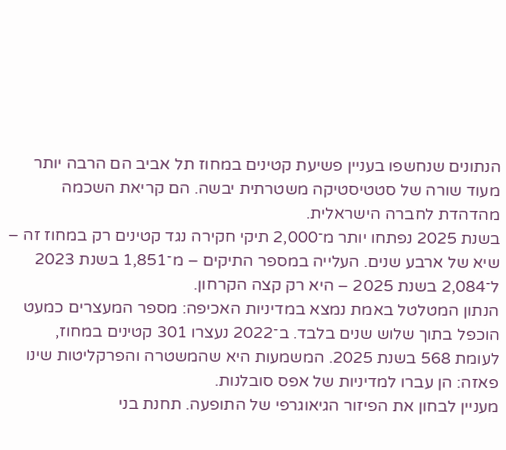הנתונים שנחשפו בעניין פשיעת קטינים במחוז תל אביב הם הרבה יותר מעוד שורה של סטטיסטיקה משטרתית יבשה. הם קריאת השכמה מהדהדת לחברה הישראלית.
בשנת 2025 נפתחו יותר מ־2,000 תיקי חקירה נגד קטינים רק במחוז זה – שיא של ארבע שנים. העלייה במספר התיקים – מ־1,851 בשנת 2023 ל־2,084 בשנת 2025 – היא רק קצה הקרחון.
הנתון המטלטל באמת נמצא במדיניות האכיפה: מספר המעצרים כמעט הוכפל בתוך שלוש שנים בלבד. ב־2022 נעצרו 301 קטינים במחוז, לעומת 568 בשנת 2025. המשמעות היא שהמשטרה והפרקליטות שינו פאזה: הן עברו למדיניות של אפס סובלנות.
מעניין לבחון את הפיזור הגיאוגרפי של התופעה. תחנת בני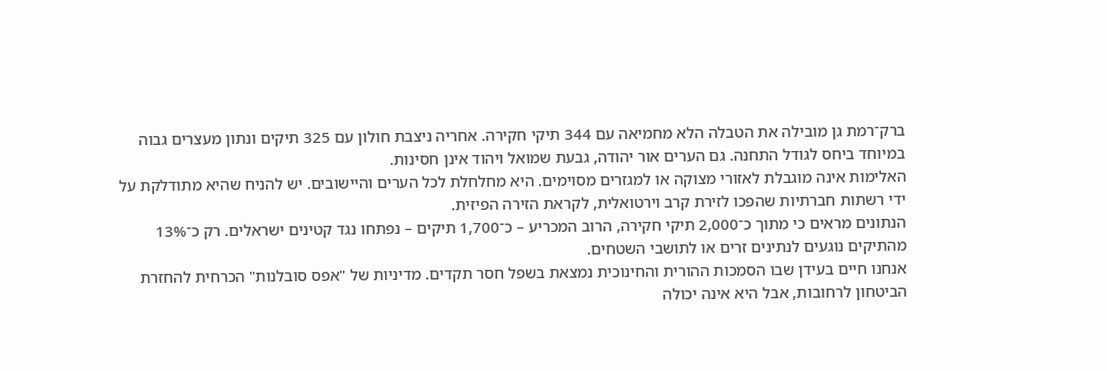ברק־רמת גן מובילה את הטבלה הלא מחמיאה עם 344 תיקי חקירה. אחריה ניצבת חולון עם 325 תיקים ונתון מעצרים גבוה במיוחד ביחס לגודל התחנה. גם הערים אור יהודה, גבעת שמואל ויהוד אינן חסינות.
האלימות אינה מוגבלת לאזורי מצוקה או למגזרים מסוימים. היא מחלחלת לכל הערים והיישובים. יש להניח שהיא מתודלקת על ידי רשתות חברתיות שהפכו לזירת קרב וירטואלית, לקראת הזירה הפיזית.
הנתונים מראים כי מתוך כ־2,000 תיקי חקירה, הרוב המכריע – כ־1,700 תיקים – נפתחו נגד קטינים ישראלים. רק כ־13% מהתיקים נוגעים לנתינים זרים או לתושבי השטחים.
אנחנו חיים בעידן שבו הסמכות ההורית והחינוכית נמצאת בשפל חסר תקדים. מדיניות של "אפס סובלנות" הכרחית להחזרת הביטחון לרחובות, אבל היא אינה יכולה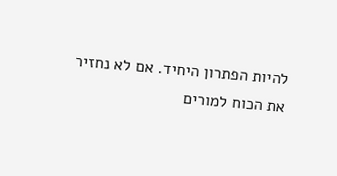להיות הפתרון היחיד. אם לא נחזיר את הכוח למורים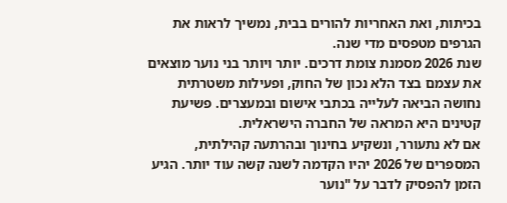בכיתות, ואת האחריות להורים בבית, נמשיך לראות את הגרפים מטפסים מדי שנה.
שנת 2026 מסמנת צומת דרכים. יותר ויותר בני נוער מוצאים את עצמם בצד הלא נכון של החוק, ופעילות משטרתית נחושה הביאה לעלייה בכתבי אישום ובמעצרים. פשיעת קטינים היא המראה של החברה הישראלית.
אם לא נתעורר, ונשקיע בחינוך ובהרתעה קהילתית, המספרים של 2026 יהיו הקדמה לשנה קשה עוד יותר. הגיע הזמן להפסיק לדבר על "נוער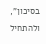בסיכון", ולהתחיל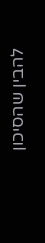להבין שהסיכון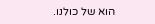הוא של כולנו.